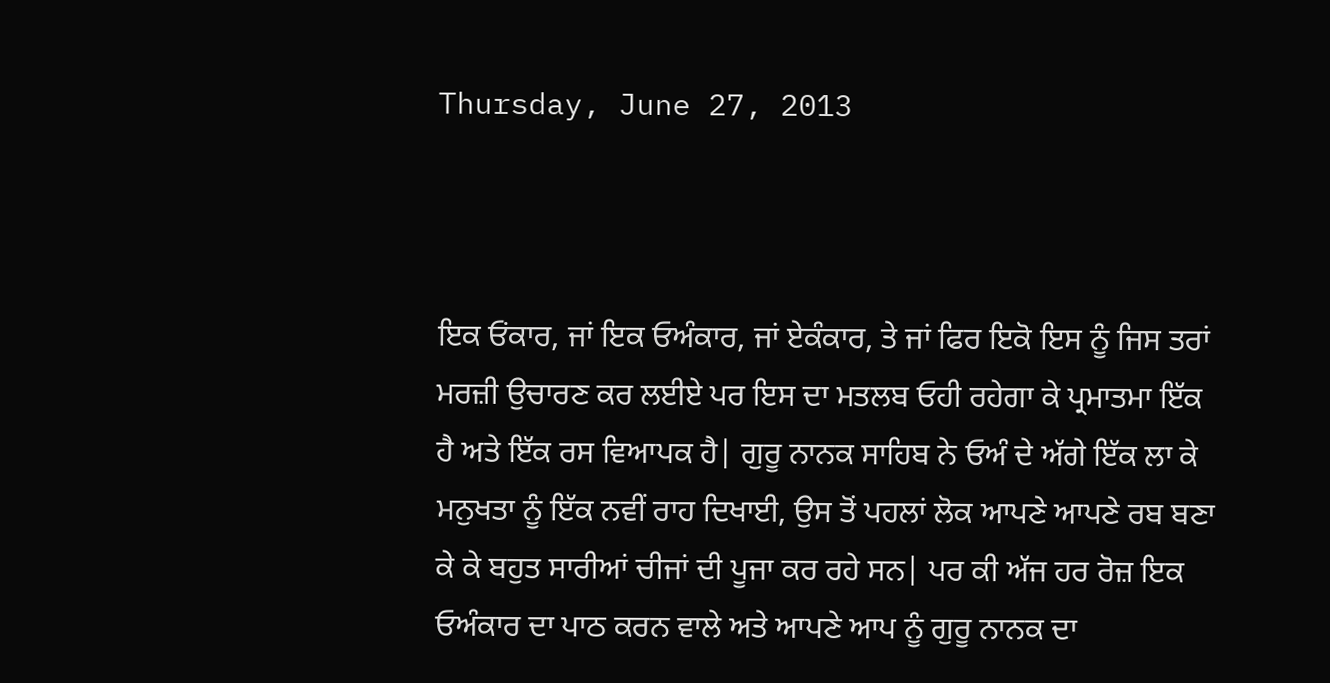Thursday, June 27, 2013



ਇਕ ਓਂਕਾਰ, ਜਾਂ ਇਕ ਓਅੰਕਾਰ, ਜਾਂ ਏਕੰਕਾਰ, ਤੇ ਜਾਂ ਫਿਰ ਇਕੋ ਇਸ ਨੂੰ ਜਿਸ ਤਰਾਂ ਮਰਜ਼ੀ ਉਚਾਰਣ ਕਰ ਲਈਏ ਪਰ ਇਸ ਦਾ ਮਤਲਬ ਓਹੀ ਰਹੇਗਾ ਕੇ ਪ੍ਰਮਾਤਮਾ ਇੱਕ ਹੈ ਅਤੇ ਇੱਕ ਰਸ ਵਿਆਪਕ ਹੈ| ਗੁਰੂ ਨਾਨਕ ਸਾਹਿਬ ਨੇ ਓਅੰ ਦੇ ਅੱਗੇ ਇੱਕ ਲਾ ਕੇ ਮਨੁਖਤਾ ਨੂੰ ਇੱਕ ਨਵੀਂ ਰਾਹ ਦਿਖਾਈ, ਉਸ ਤੋਂ ਪਹਲਾਂ ਲੋਕ ਆਪਣੇ ਆਪਣੇ ਰਬ ਬਣਾ ਕੇ ਕੇ ਬਹੁਤ ਸਾਰੀਆਂ ਚੀਜਾਂ ਦੀ ਪੂਜਾ ਕਰ ਰਹੇ ਸਨ| ਪਰ ਕੀ ਅੱਜ ਹਰ ਰੋਜ਼ ਇਕ ਓਅੰਕਾਰ ਦਾ ਪਾਠ ਕਰਨ ਵਾਲੇ ਅਤੇ ਆਪਣੇ ਆਪ ਨੂੰ ਗੁਰੂ ਨਾਨਕ ਦਾ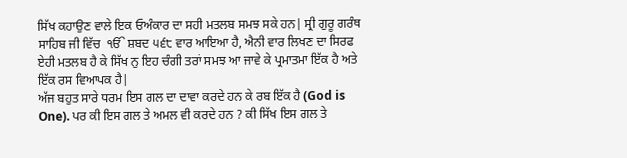ਸਿੱਖ ਕਹਾਉਣ ਵਾਲੇ ਇਕ ਓਅੰਕਾਰ ਦਾ ਸਹੀ ਮਤਲਬ ਸਮਝ ਸਕੇ ਹਨ| ਸ੍ਰੀ ਗੁਰੂ ਗਰੰਥ ਸਾਹਿਬ ਜੀ ਵਿੱਚ  ੴ ਸ਼ਬਦ ੫੬੮ ਵਾਰ ਆਇਆ ਹੈ, ਐਨੀ ਵਾਰ ਲਿਖਣ ਦਾ ਸਿਰਫ ਏਹੀ ਮਤਲਬ ਹੈ ਕੇ ਸਿੱਖ ਨੁ ਇਹ ਚੰਗੀ ਤਰਾਂ ਸਮਝ ਆ ਜਾਵੇ ਕੇ ਪ੍ਰਮਾਤਮਾ ਇੱਕ ਹੈ ਅਤੇ ਇੱਕ ਰਸ ਵਿਆਪਕ ਹੈ|
ਅੱਜ ਬਹੁਤ ਸਾਰੇ ਧਰਮ ਇਸ ਗਲ ਦਾ ਦਾਵਾ ਕਰਦੇ ਹਨ ਕੇ ਰਬ ਇੱਕ ਹੈ (God is One). ਪਰ ਕੀ ਇਸ ਗਲ ਤੇ ਅਮਲ ਵੀ ਕਰਦੇ ਹਨ ? ਕੀ ਸਿੱਖ ਇਸ ਗਲ ਤੇ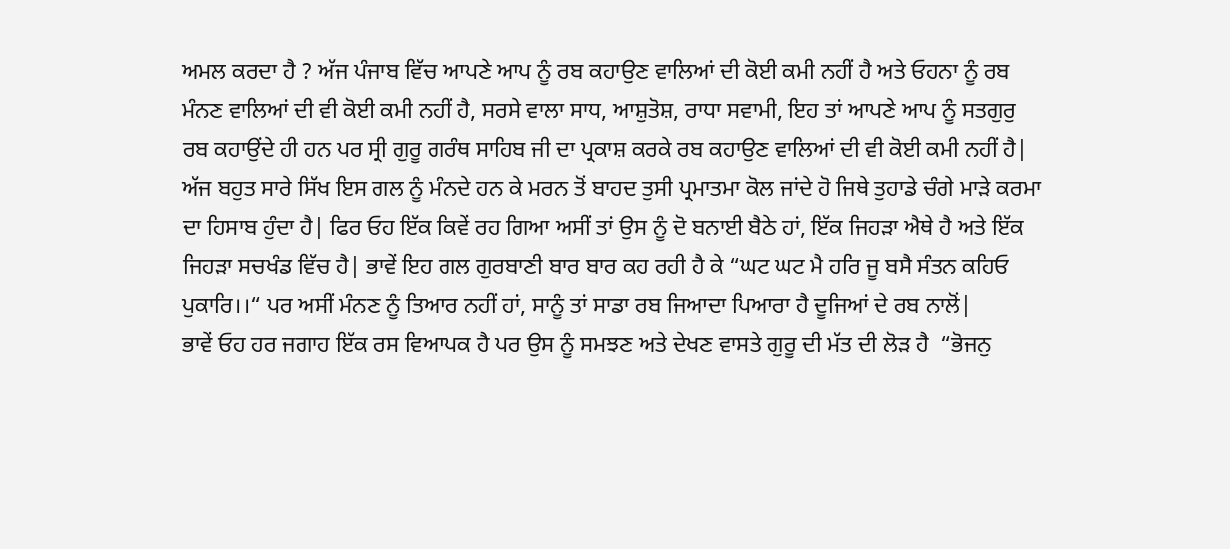ਅਮਲ ਕਰਦਾ ਹੈ ? ਅੱਜ ਪੰਜਾਬ ਵਿੱਚ ਆਪਣੇ ਆਪ ਨੂੰ ਰਬ ਕਹਾਉਣ ਵਾਲਿਆਂ ਦੀ ਕੋਈ ਕਮੀ ਨਹੀਂ ਹੈ ਅਤੇ ਓਹਨਾ ਨੂੰ ਰਬ ਮੰਨਣ ਵਾਲਿਆਂ ਦੀ ਵੀ ਕੋਈ ਕਮੀ ਨਹੀਂ ਹੈ, ਸਰਸੇ ਵਾਲਾ ਸਾਧ, ਆਸ਼ੁਤੋਸ਼, ਰਾਧਾ ਸਵਾਮੀ, ਇਹ ਤਾਂ ਆਪਣੇ ਆਪ ਨੂੰ ਸਤਗੁਰੁ ਰਬ ਕਹਾਉਂਦੇ ਹੀ ਹਨ ਪਰ ਸ੍ਰੀ ਗੁਰੂ ਗਰੰਥ ਸਾਹਿਬ ਜੀ ਦਾ ਪ੍ਰਕਾਸ਼ ਕਰਕੇ ਰਬ ਕਹਾਉਣ ਵਾਲਿਆਂ ਦੀ ਵੀ ਕੋਈ ਕਮੀ ਨਹੀਂ ਹੈ| ਅੱਜ ਬਹੁਤ ਸਾਰੇ ਸਿੱਖ ਇਸ ਗਲ ਨੂੰ ਮੰਨਦੇ ਹਨ ਕੇ ਮਰਨ ਤੋਂ ਬਾਹਦ ਤੁਸੀ ਪ੍ਰਮਾਤਮਾ ਕੋਲ ਜਾਂਦੇ ਹੋ ਜਿਥੇ ਤੁਹਾਡੇ ਚੰਗੇ ਮਾੜੇ ਕਰਮਾ ਦਾ ਹਿਸਾਬ ਹੁੰਦਾ ਹੈ| ਫਿਰ ਓਹ ਇੱਕ ਕਿਵੇਂ ਰਹ ਗਿਆ ਅਸੀਂ ਤਾਂ ਉਸ ਨੂੰ ਦੋ ਬਨਾਈ ਬੈਠੇ ਹਾਂ, ਇੱਕ ਜਿਹੜਾ ਐਥੇ ਹੈ ਅਤੇ ਇੱਕ ਜਿਹੜਾ ਸਚਖੰਡ ਵਿੱਚ ਹੈ| ਭਾਵੇਂ ਇਹ ਗਲ ਗੁਰਬਾਣੀ ਬਾਰ ਬਾਰ ਕਹ ਰਹੀ ਹੈ ਕੇ “ਘਟ ਘਟ ਮੈ ਹਰਿ ਜੂ ਬਸੈ ਸੰਤਨ ਕਹਿਓ ਪੁਕਾਰਿ।।“ ਪਰ ਅਸੀਂ ਮੰਨਣ ਨੂੰ ਤਿਆਰ ਨਹੀਂ ਹਾਂ, ਸਾਨੂੰ ਤਾਂ ਸਾਡਾ ਰਬ ਜਿਆਦਾ ਪਿਆਰਾ ਹੈ ਦੂਜਿਆਂ ਦੇ ਰਬ ਨਾਲੋਂ|
ਭਾਵੇਂ ਓਹ ਹਰ ਜਗਾਹ ਇੱਕ ਰਸ ਵਿਆਪਕ ਹੈ ਪਰ ਉਸ ਨੂੰ ਸਮਝਣ ਅਤੇ ਦੇਖਣ ਵਾਸਤੇ ਗੁਰੂ ਦੀ ਮੱਤ ਦੀ ਲੋੜ ਹੈ  “ਭੋਜਨੁ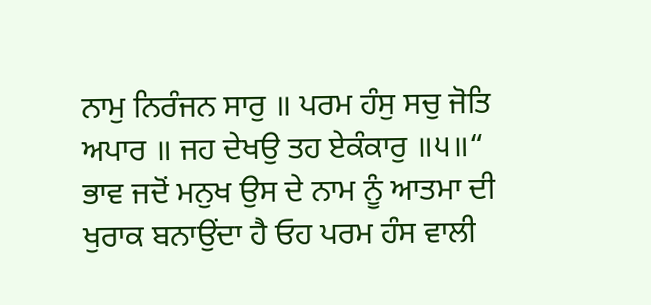ਨਾਮੁ ਨਿਰੰਜਨ ਸਾਰੁ ॥ ਪਰਮ ਹੰਸੁ ਸਚੁ ਜੋਤਿ ਅਪਾਰ ॥ ਜਹ ਦੇਖਉ ਤਹ ਏਕੰਕਾਰੁ ॥੫॥“ ਭਾਵ ਜਦੋਂ ਮਨੁਖ ਉਸ ਦੇ ਨਾਮ ਨੂੰ ਆਤਮਾ ਦੀ ਖੁਰਾਕ ਬਨਾਉਂਦਾ ਹੈ ਓਹ ਪਰਮ ਹੰਸ ਵਾਲੀ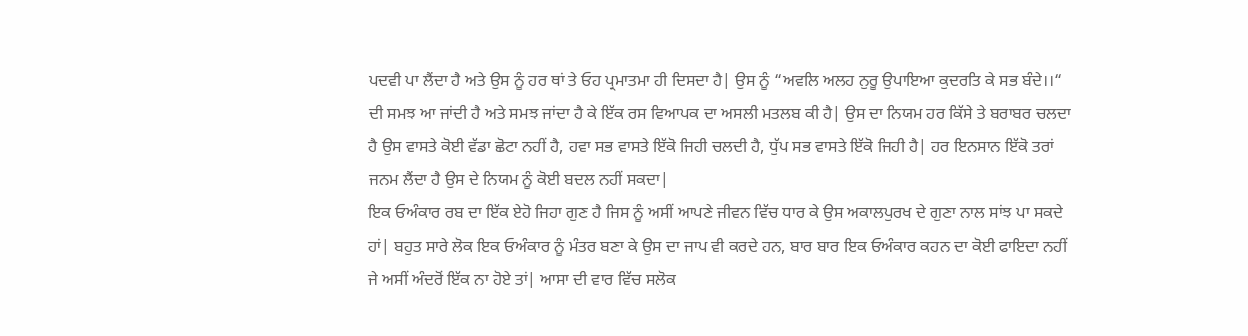ਪਦਵੀ ਪਾ ਲੈਂਦਾ ਹੈ ਅਤੇ ਉਸ ਨੂੰ ਹਰ ਥਾਂ ਤੇ ਓਹ ਪ੍ਰਮਾਤਮਾ ਹੀ ਦਿਸਦਾ ਹੈ| ਉਸ ਨੂੰ “ਅਵਲਿ ਅਲਹ ਨੁਰੂ ਉਪਾਇਆ ਕੁਦਰਤਿ ਕੇ ਸਭ ਬੰਦੇ।।“ ਦੀ ਸਮਝ ਆ ਜਾਂਦੀ ਹੈ ਅਤੇ ਸਮਝ ਜਾਂਦਾ ਹੈ ਕੇ ਇੱਕ ਰਸ ਵਿਆਪਕ ਦਾ ਅਸਲੀ ਮਤਲਬ ਕੀ ਹੈ| ਉਸ ਦਾ ਨਿਯਮ ਹਰ ਕਿੱਸੇ ਤੇ ਬਰਾਬਰ ਚਲਦਾ ਹੈ ਉਸ ਵਾਸਤੇ ਕੋਈ ਵੱਡਾ ਛੋਟਾ ਨਹੀਂ ਹੈ, ਹਵਾ ਸਭ ਵਾਸਤੇ ਇੱਕੋ ਜਿਹੀ ਚਲਦੀ ਹੈ, ਧੁੱਪ ਸਭ ਵਾਸਤੇ ਇੱਕੋ ਜਿਹੀ ਹੈ| ਹਰ ਇਨਸਾਨ ਇੱਕੋ ਤਰਾਂ ਜਨਮ ਲੈਂਦਾ ਹੈ ਉਸ ਦੇ ਨਿਯਮ ਨੂੰ ਕੋਈ ਬਦਲ ਨਹੀਂ ਸਕਦਾ|
ਇਕ ਓਅੰਕਾਰ ਰਬ ਦਾ ਇੱਕ ਏਹੋ ਜਿਹਾ ਗੁਣ ਹੈ ਜਿਸ ਨੂੰ ਅਸੀਂ ਆਪਣੇ ਜੀਵਨ ਵਿੱਚ ਧਾਰ ਕੇ ਉਸ ਅਕਾਲਪੁਰਖ ਦੇ ਗੁਣਾ ਨਾਲ ਸਾਂਝ ਪਾ ਸਕਦੇ ਹਾਂ| ਬਹੁਤ ਸਾਰੇ ਲੋਕ ਇਕ ਓਅੰਕਾਰ ਨੂੰ ਮੰਤਰ ਬਣਾ ਕੇ ਉਸ ਦਾ ਜਾਪ ਵੀ ਕਰਦੇ ਹਨ, ਬਾਰ ਬਾਰ ਇਕ ਓਅੰਕਾਰ ਕਹਨ ਦਾ ਕੋਈ ਫਾਇਦਾ ਨਹੀਂ ਜੇ ਅਸੀਂ ਅੰਦਰੋਂ ਇੱਕ ਨਾ ਹੋਏ ਤਾਂ| ਆਸਾ ਦੀ ਵਾਰ ਵਿੱਚ ਸਲੋਕ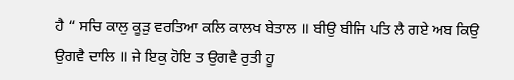ਹੈ “ ਸਚਿ ਕਾਲੁ ਕੂੜੁ ਵਰਤਿਆ ਕਲਿ ਕਾਲਖ ਬੇਤਾਲ ॥ ਬੀਉ ਬੀਜਿ ਪਤਿ ਲੈ ਗਏ ਅਬ ਕਿਉ ਉਗਵੈ ਦਾਲਿ ॥ ਜੇ ਇਕੁ ਹੋਇ ਤ ਉਗਵੈ ਰੁਤੀ ਹੂ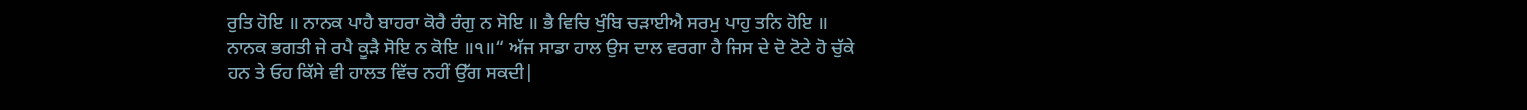ਰੁਤਿ ਹੋਇ ॥ ਨਾਨਕ ਪਾਹੈ ਬਾਹਰਾ ਕੋਰੈ ਰੰਗੁ ਨ ਸੋਇ ॥ ਭੈ ਵਿਚਿ ਖੁੰਬਿ ਚੜਾਈਐ ਸਰਮੁ ਪਾਹੁ ਤਨਿ ਹੋਇ ॥ ਨਾਨਕ ਭਗਤੀ ਜੇ ਰਪੈ ਕੂੜੈ ਸੋਇ ਨ ਕੋਇ ॥੧॥“ ਅੱਜ ਸਾਡਾ ਹਾਲ ਉਸ ਦਾਲ ਵਰਗਾ ਹੈ ਜਿਸ ਦੇ ਦੋ ਟੋਟੇ ਹੋ ਚੁੱਕੇ ਹਨ ਤੇ ਓਹ ਕਿੱਸੇ ਵੀ ਹਾਲਤ ਵਿੱਚ ਨਹੀਂ ਉੱਗ ਸਕਦੀ|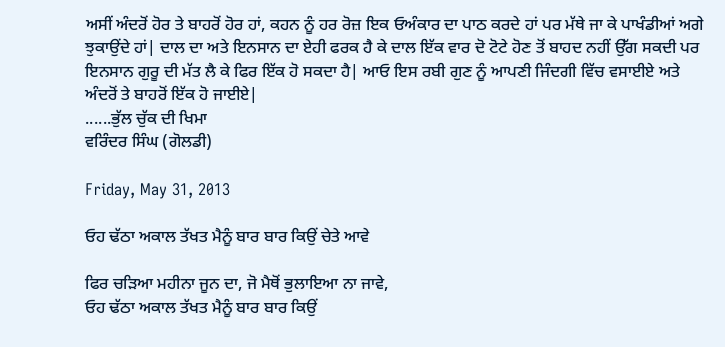ਅਸੀਂ ਅੰਦਰੋਂ ਹੋਰ ਤੇ ਬਾਹਰੋਂ ਹੋਰ ਹਾਂ, ਕਹਨ ਨੂੰ ਹਰ ਰੋਜ਼ ਇਕ ਓਅੰਕਾਰ ਦਾ ਪਾਠ ਕਰਦੇ ਹਾਂ ਪਰ ਮੱਥੇ ਜਾ ਕੇ ਪਾਖੰਡੀਆਂ ਅਗੇ ਝੁਕਾਉਂਦੇ ਹਾਂ| ਦਾਲ ਦਾ ਅਤੇ ਇਨਸਾਨ ਦਾ ਏਹੀ ਫਰਕ ਹੈ ਕੇ ਦਾਲ ਇੱਕ ਵਾਰ ਦੋ ਟੋਟੇ ਹੋਣ ਤੋਂ ਬਾਹਦ ਨਹੀਂ ਉੱਗ ਸਕਦੀ ਪਰ ਇਨਸਾਨ ਗੁਰੂ ਦੀ ਮੱਤ ਲੈ ਕੇ ਫਿਰ ਇੱਕ ਹੋ ਸਕਦਾ ਹੈ| ਆਓ ਇਸ ਰਬੀ ਗੁਣ ਨੂੰ ਆਪਣੀ ਜਿੰਦਗੀ ਵਿੱਚ ਵਸਾਈਏ ਅਤੇ ਅੰਦਰੋਂ ਤੇ ਬਾਹਰੋਂ ਇੱਕ ਹੋ ਜਾਈਏ|
......ਭੁੱਲ ਚੁੱਕ ਦੀ ਖਿਮਾ
ਵਰਿੰਦਰ ਸਿੰਘ (ਗੋਲਡੀ)

Friday, May 31, 2013

ਓਹ ਢੱਠਾ ਅਕਾਲ ਤੱਖਤ ਮੈਨੂੰ ਬਾਰ ਬਾਰ ਕਿਉਂ ਚੇਤੇ ਆਵੇ

ਫਿਰ ਚੜਿਆ ਮਹੀਨਾ ਜੂਨ ਦਾ, ਜੋ ਮੈਥੋਂ ਭੁਲਾਇਆ ਨਾ ਜਾਵੇ,
ਓਹ ਢੱਠਾ ਅਕਾਲ ਤੱਖਤ ਮੈਨੂੰ ਬਾਰ ਬਾਰ ਕਿਉਂ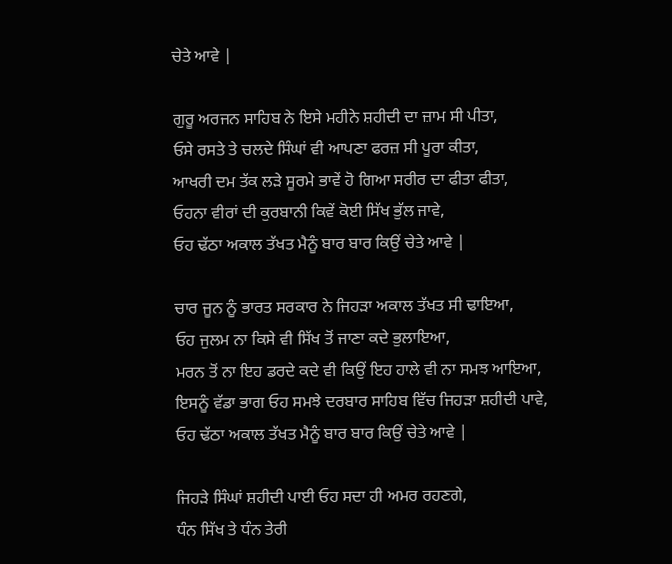ਚੇਤੇ ਆਵੇ |

ਗੁਰੂ ਅਰਜਨ ਸਾਹਿਬ ਨੇ ਇਸੇ ਮਹੀਨੇ ਸ਼ਹੀਦੀ ਦਾ ਜ਼ਾਮ ਸੀ ਪੀਤਾ,
ਓਸੇ ਰਸਤੇ ਤੇ ਚਲਦੇ ਸਿੰਘਾਂ ਵੀ ਆਪਣਾ ਫਰਜ਼ ਸੀ ਪੂਰਾ ਕੀਤਾ,
ਆਖਰੀ ਦਮ ਤੱਕ ਲੜੇ ਸੂਰਮੇ ਭਾਵੇਂ ਹੋ ਗਿਆ ਸਰੀਰ ਦਾ ਫੀਤਾ ਫੀਤਾ,
ਓਹਨਾ ਵੀਰਾਂ ਦੀ ਕੁਰਬਾਨੀ ਕਿਵੇਂ ਕੋਈ ਸਿੱਖ ਭੁੱਲ ਜਾਵੇ,
ਓਹ ਢੱਠਾ ਅਕਾਲ ਤੱਖਤ ਮੈਨੂੰ ਬਾਰ ਬਾਰ ਕਿਉਂ ਚੇਤੇ ਆਵੇ |

ਚਾਰ ਜੂਨ ਨੂੰ ਭਾਰਤ ਸਰਕਾਰ ਨੇ ਜਿਹੜਾ ਅਕਾਲ ਤੱਖਤ ਸੀ ਢਾਇਆ,
ਓਹ ਜੁਲਮ ਨਾ ਕਿਸੇ ਵੀ ਸਿੱਖ ਤੋਂ ਜਾਣਾ ਕਦੇ ਭੁਲਾਇਆ,
ਮਰਨ ਤੋਂ ਨਾ ਇਹ ਡਰਦੇ ਕਦੇ ਵੀ ਕਿਉਂ ਇਹ ਹਾਲੇ ਵੀ ਨਾ ਸਮਝ ਆਇਆ,
ਇਸਨੂੰ ਵੱਡਾ ਭਾਗ ਓਹ ਸਮਝੇ ਦਰਬਾਰ ਸਾਹਿਬ ਵਿੱਚ ਜਿਹੜਾ ਸ਼ਹੀਦੀ ਪਾਵੇ,
ਓਹ ਢੱਠਾ ਅਕਾਲ ਤੱਖਤ ਮੈਨੂੰ ਬਾਰ ਬਾਰ ਕਿਉਂ ਚੇਤੇ ਆਵੇ |

ਜਿਹੜੇ ਸਿੰਘਾਂ ਸ਼ਹੀਦੀ ਪਾਈ ਓਹ ਸਦਾ ਹੀ ਅਮਰ ਰਹਣਗੇ,
ਧੰਨ ਸਿੱਖ ਤੇ ਧੰਨ ਤੇਰੀ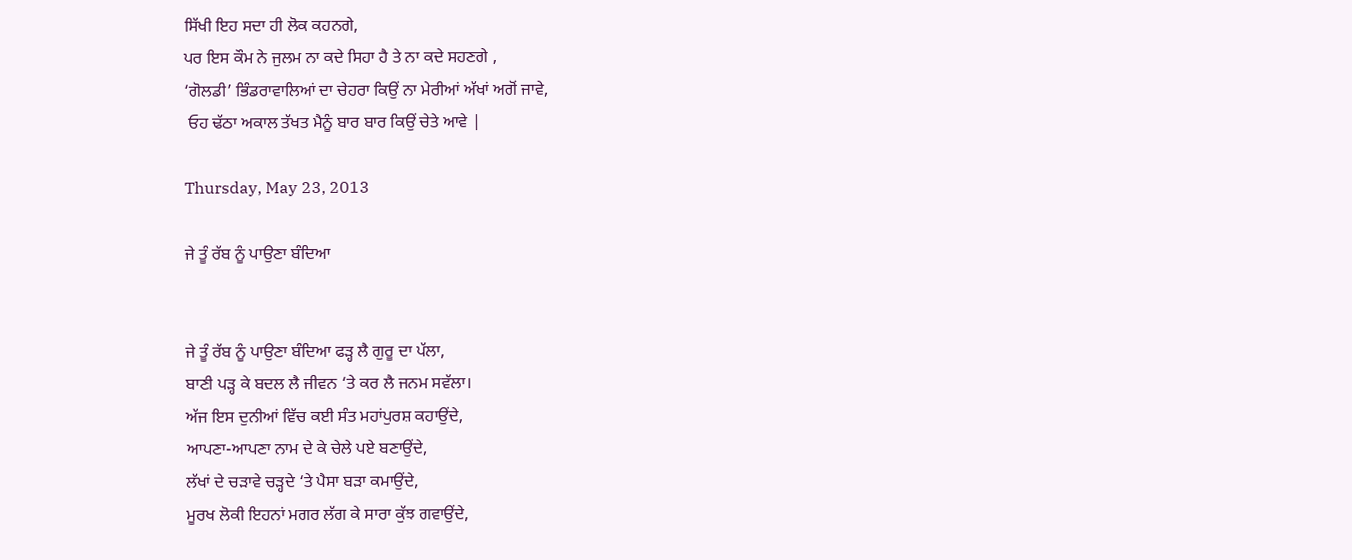ਸਿੱਖੀ ਇਹ ਸਦਾ ਹੀ ਲੋਕ ਕਹਨਗੇ,
ਪਰ ਇਸ ਕੌਮ ਨੇ ਜੁਲਮ ਨਾ ਕਦੇ ਸਿਹਾ ਹੈ ਤੇ ਨਾ ਕਦੇ ਸਹਣਗੇ ,
‘ਗੋਲਡੀ’ ਭਿੰਡਰਾਵਾਲਿਆਂ ਦਾ ਚੇਹਰਾ ਕਿਉਂ ਨਾ ਮੇਰੀਆਂ ਅੱਖਾਂ ਅਗੋਂ ਜਾਵੇ,
 ਓਹ ਢੱਠਾ ਅਕਾਲ ਤੱਖਤ ਮੈਨੂੰ ਬਾਰ ਬਾਰ ਕਿਉਂ ਚੇਤੇ ਆਵੇ |

Thursday, May 23, 2013

ਜੇ ਤੂੰ ਰੱਬ ਨੂੰ ਪਾਉਣਾ ਬੰਦਿਆ


ਜੇ ਤੂੰ ਰੱਬ ਨੂੰ ਪਾਉਣਾ ਬੰਦਿਆ ਫੜ੍ਹ ਲੈ ਗੁਰੂ ਦਾ ਪੱਲਾ,
ਬਾਣੀ ਪੜ੍ਹ ਕੇ ਬਦਲ ਲੈ ਜੀਵਨ ‘ਤੇ ਕਰ ਲੈ ਜਨਮ ਸਵੱਲਾ।
ਅੱਜ ਇਸ ਦੁਨੀਆਂ ਵਿੱਚ ਕਈ ਸੰਤ ਮਹਾਂਪੁਰਸ਼ ਕਹਾਉਂਦੇ,
ਆਪਣਾ-ਆਪਣਾ ਨਾਮ ਦੇ ਕੇ ਚੇਲੇ ਪਏ ਬਣਾਉਂਦੇ,
ਲੱਖਾਂ ਦੇ ਚੜਾਵੇ ਚੜ੍ਹਦੇ ‘ਤੇ ਪੈਸਾ ਬੜਾ ਕਮਾਉਂਦੇ,
ਮੂਰਖ ਲੋਕੀ ਇਹਨਾਂ ਮਗਰ ਲੱਗ ਕੇ ਸਾਰਾ ਕੁੱਝ ਗਵਾਉਂਦੇ,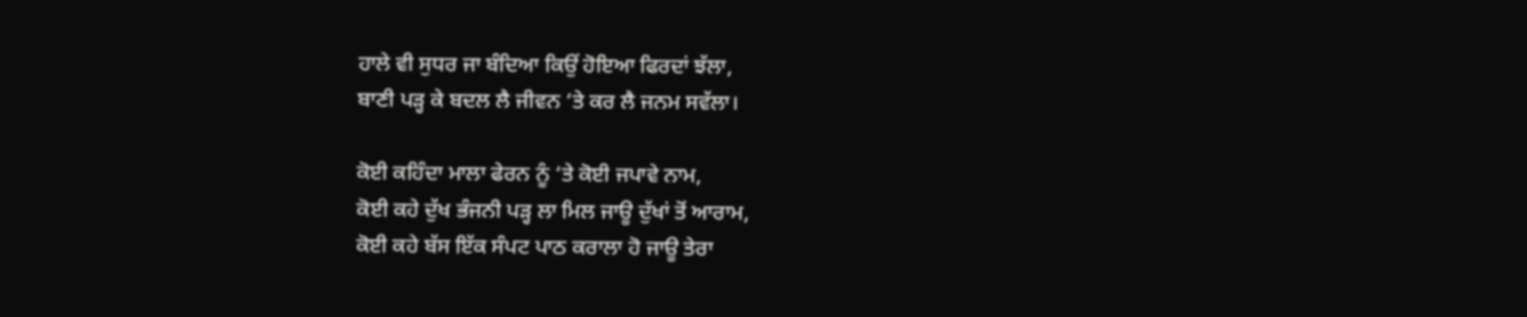ਹਾਲੇ ਵੀ ਸੁਧਰ ਜਾ ਬੰਦਿਆ ਕਿਉਂ ਹੋਇਆ ਫਿਰਦਾਂ ਝੱਲਾ,
ਬਾਣੀ ਪੜ੍ਹ ਕੇ ਬਦਲ ਲੈ ਜੀਵਨ ‘ਤੇ ਕਰ ਲੈ ਜਨਮ ਸਵੱਲਾ।

ਕੋਈ ਕਹਿੰਦਾ ਮਾਲਾ ਫੇਰਨ ਨੂੰ ‘ਤੇ ਕੋਈ ਜਪਾਵੇ ਨਾਮ,
ਕੋਈ ਕਹੇ ਦੁੱਖ ਭੰਜਨੀ ਪੜ੍ਹ ਲਾ ਮਿਲ ਜਾਊ ਦੁੱਖਾਂ ਤੋਂ ਆਰਾਮ,
ਕੋਈ ਕਹੇ ਬੱਸ ਇੱਕ ਸੰਪਟ ਪਾਠ ਕਰਾਲਾ ਹੋ ਜਾਊ ਤੇਰਾ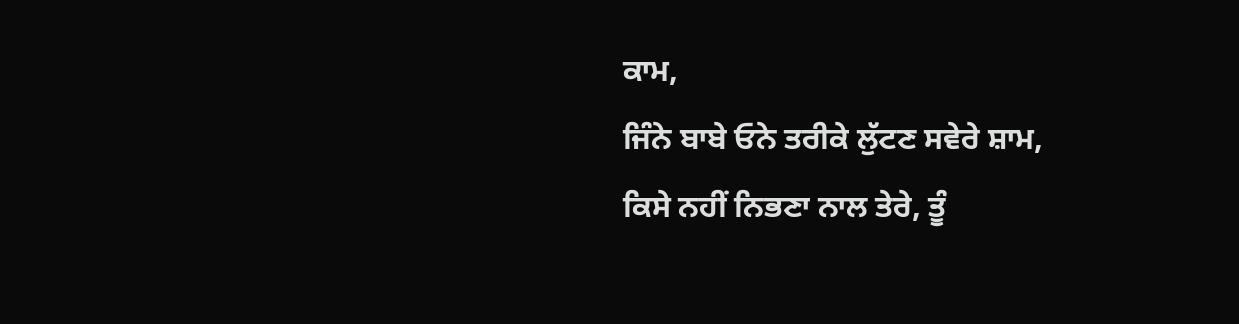ਕਾਮ,
ਜਿੰਨੇ ਬਾਬੇ ਓਨੇ ਤਰੀਕੇ ਲੁੱਟਣ ਸਵੇਰੇ ਸ਼ਾਮ,
ਕਿਸੇ ਨਹੀਂ ਨਿਭਣਾ ਨਾਲ ਤੇਰੇ, ਤੂੰ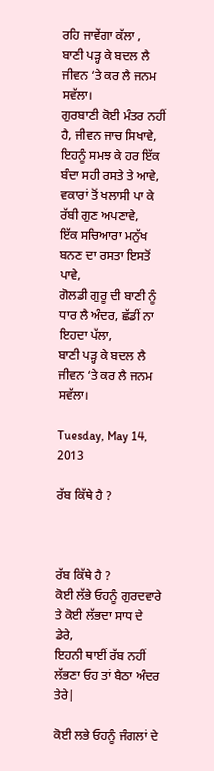ਰਹਿ ਜਾਵੇਂਗਾ ਕੱਲਾ ,
ਬਾਣੀ ਪੜ੍ਹ ਕੇ ਬਦਲ ਲੈ ਜੀਵਨ ‘ਤੇ ਕਰ ਲੈ ਜਨਮ ਸਵੱਲਾ।
ਗੁਰਬਾਣੀ ਕੋਈ ਮੰਤਰ ਨਹੀਂ ਹੈ, ਜੀਵਨ ਜਾਚ ਸਿਖਾਵੇ,
ਇਹਨੂੰ ਸਮਝ ਕੇ ਹਰ ਇੱਕ ਬੰਦਾ ਸਹੀ ਰਸਤੇ ਤੇ ਆਵੇ,
ਵਕਾਰਾਂ ਤੋਂ ਖਲਾਸੀ ਪਾ ਕੇ ਰੱਬੀ ਗੁਣ ਅਪਣਾਵੇ,
ਇੱਕ ਸਚਿਆਰਾ ਮਨੁੱਖ ਬਨਣ ਦਾ ਰਸਤਾ ਇਸਤੋਂ ਪਾਵੇ,
ਗੋਲਡੀ ਗੁਰੂ ਦੀ ਬਾਣੀ ਨੂੰ ਧਾਰ ਲੈ ਅੰਦਰ, ਛੱਡੀਂ ਨਾ ਇਹਦਾ ਪੱਲਾ,
ਬਾਣੀ ਪੜ੍ਹ ਕੇ ਬਦਲ ਲੈ ਜੀਵਨ ‘ਤੇ ਕਰ ਲੈ ਜਨਮ ਸਵੱਲਾ।

Tuesday, May 14, 2013

ਰੱਬ ਕਿੱਥੇ ਹੈ ?



ਰੱਬ ਕਿੱਥੇ ਹੈ ?
ਕੋਈ ਲੱਭੇ ਓਹਨੂੰ ਗੁਰਦਵਾਰੇ ਤੇ ਕੋਈ ਲੱਭਦਾ ਸਾਧ ਦੇ ਡੇਰੇ,
ਇਹਨੀ ਥਾਈਂ ਰੱਬ ਨਹੀਂ ਲੱਭਣਾ ਓਹ ਤਾਂ ਬੈਠਾ ਅੰਦਰ ਤੇਰੇ|

ਕੋਈ ਲਭੇ ਓਹਨੂੰ ਜੰਗਲਾਂ ਦੇ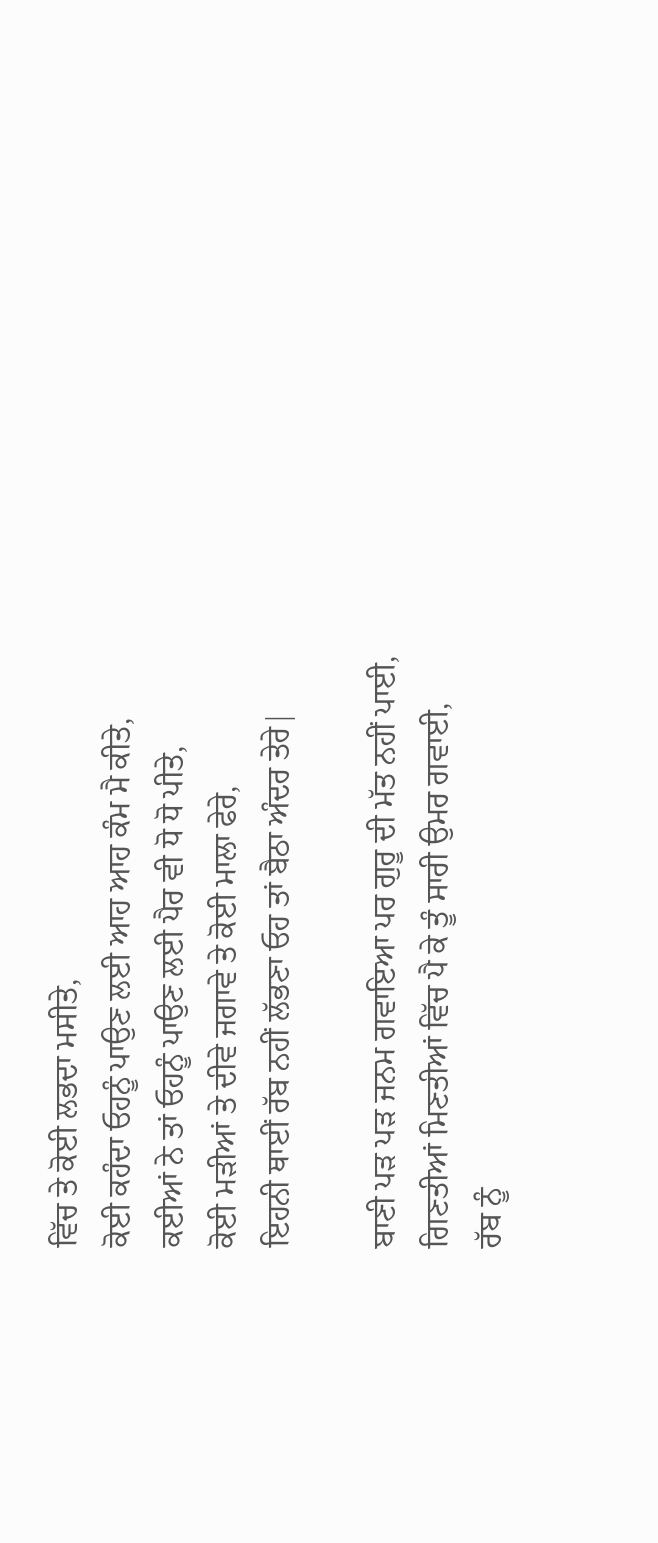ਵਿੱਚ ਤੇ ਕੋਈ ਲਭਦਾ ਮਸੀਤੇ,
ਕੋਈ ਕਹੰਦਾ ਓਹਨੂੰ ਪਾਉਣ ਲਈ ਆਹ ਆਹ ਕੰਮ ਮੈ ਕੀਤੇ,
ਕਈਆਂ ਨੇ ਤਾਂ ਓਹਨੂੰ ਪਾਉਣ ਲਈ ਪੈਰ ਵੀ ਧੋ ਧੋ ਪੀਤੇ,
ਕੋਈ ਮੜੀਆਂ ਤੇ ਦੀਵੇ ਜਗਾਵੇ ਤੇ ਕੋਈ ਮਾਲਾ ਫੇਰੇ,
ਇਹਨੀ ਥਾਈਂ ਰੱਬ ਨਹੀਂ ਲੱਭਣਾ ਓਹ ਤਾਂ ਬੈਠਾ ਅੰਦਰ ਤੇਰੇ|

ਬਾਣੀ ਪੜ ਪੜ ਜਨਮ ਗਵਾਇਆ ਪਰ ਗੁਰੂ ਦੀ ਮੱਤ ਨਹੀਂ ਪਾਈ,
ਗਿਣਤੀਆਂ ਮਿਣਤੀਆਂ ਵਿੱਚ ਪੈ ਕੇ ਤੂੰ ਸਾਰੀ ਉਮਰ ਗਵਾਈ,
ਰੱਬ ਨੂੰ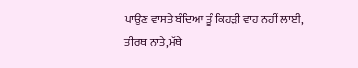ਪਾਉਣ ਵਾਸਤੇ ਬੰਦਿਆ ਤੂੰ ਕਿਹੜੀ ਵਾਹ ਨਹੀਂ ਲਾਈ,
ਤੀਰਥ ਨਾਤੇ,ਮੱਥੇ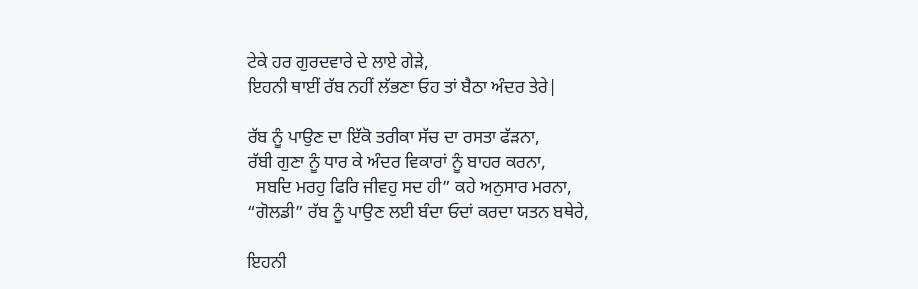ਟੇਕੇ ਹਰ ਗੁਰਦਵਾਰੇ ਦੇ ਲਾਏ ਗੇੜੇ,
ਇਹਨੀ ਥਾਈਂ ਰੱਬ ਨਹੀਂ ਲੱਭਣਾ ਓਹ ਤਾਂ ਬੈਠਾ ਅੰਦਰ ਤੇਰੇ|

ਰੱਬ ਨੂੰ ਪਾਉਣ ਦਾ ਇੱਕੋ ਤਰੀਕਾ ਸੱਚ ਦਾ ਰਸਤਾ ਫੱੜਨਾ,
ਰੱਬੀ ਗੁਣਾ ਨੂੰ ਧਾਰ ਕੇ ਅੰਦਰ ਵਿਕਾਰਾਂ ਨੂੰ ਬਾਹਰ ਕਰਨਾ,
  ਸਬਦਿ ਮਰਹੁ ਫਿਰਿ ਜੀਵਹੁ ਸਦ ਹੀ” ਕਹੇ ਅਨੁਸਾਰ ਮਰਨਾ,
“ਗੋਲਡੀ” ਰੱਬ ਨੂੰ ਪਾਉਣ ਲਈ ਬੰਦਾ ਓਦਾਂ ਕਰਦਾ ਯਤਨ ਬਥੇਰੇ,

ਇਹਨੀ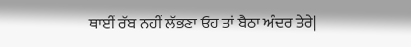ਥਾਈਂ ਰੱਬ ਨਹੀਂ ਲੱਭਣਾ ਓਹ ਤਾਂ ਬੈਠਾ ਅੰਦਰ ਤੇਰੇ|